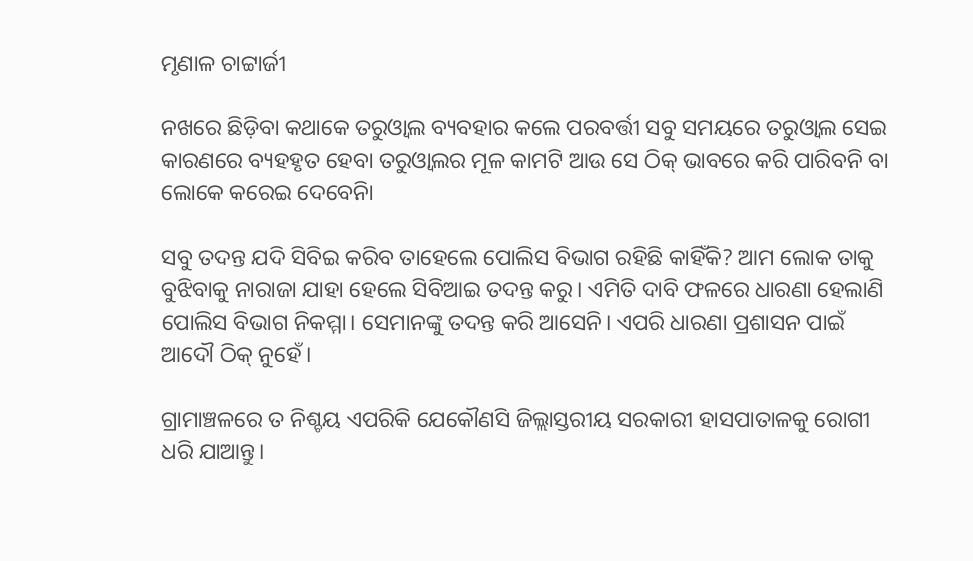ମୃଣାଳ ଚାଟ୍ଟାର୍ଜୀ

ନଖରେ ଛିଡ଼ିବା କଥାକେ ତରୁଓ୍ୱାଲ ବ୍ୟବହାର କଲେ ପରବର୍ତ୍ତୀ ସବୁ ସମୟରେ ତରୁଓ୍ୱାଲ ସେଇ କାରଣରେ ବ୍ୟହହୃତ ହେବା ତରୁଓ୍ୱାଲର ମୂଳ କାମଟି ଆଉ ସେ ଠିକ୍ ଭାବରେ କରି ପାରିବନି ବା ଲୋକେ କରେଇ ଦେବେନିା

ସବୁ ତଦନ୍ତ ଯଦି ସିବିଇ କରିବ ତାହେଲେ ପୋଲିସ ବିଭାଗ ରହିଛି କାହିଁକି? ଆମ ଲୋକ ତାକୁ ବୁଝିବାକୁ ନାରାଜା ଯାହା ହେଲେ ସିବିଆଇ ତଦନ୍ତ କରୁ। ଏମିତି ଦାବି ଫଳରେ ଧାରଣା ହେଲାଣି ପୋଲିସ ବିଭାଗ ନିକମ୍ମା। ସେମାନଙ୍କୁ ତଦନ୍ତ କରି ଆସେନି। ଏପରି ଧାରଣା ପ୍ରଶାସନ ପାଇଁ ଆଦୌ ଠିକ୍‌ ନୁହେଁ।

ଗ୍ରାମାଞ୍ଚଳରେ ତ ନିଶ୍ଚୟ ଏପରିକି ଯେକୌଣସି ଜିଲ୍ଲାସ୍ତରୀୟ ସରକାରୀ ହାସପାତାଳକୁ ରୋଗୀ ଧରି ଯାଆନ୍ତୁ।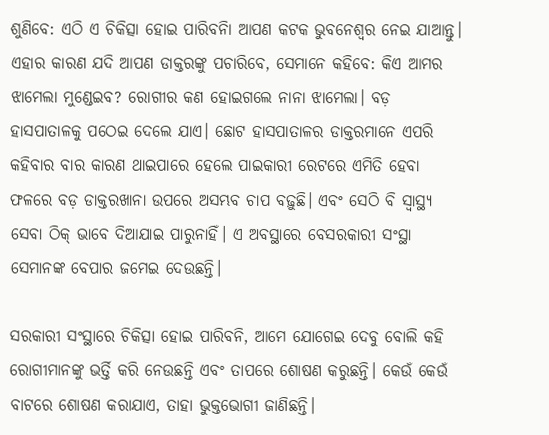ଶୁଣିବେ: ଏଠି ଏ ଚିକିତ୍ସା ହୋଇ ପାରିବନିା ଆପଣ କଟକ ଭୁବନେଶ୍ୱର ନେଇ ଯାଆନ୍ତୁ। ଏହାର କାରଣ ଯଦି ଆପଣ ଡାକ୍ତରଙ୍କୁ ପଚାରିବେ, ସେମାନେ କହିବେ: କିଏ ଆମର ଝାମେଲା ମୁଣ୍ଡେଇବ? ରୋଗୀର କଣ ହୋଇଗଲେ ନାନା ଝାମେଲା। ବଡ଼ ହାସପାତାଳକୁ ପଠେଇ ଦେଲେ ଯାଏ। ଛୋଟ ହାସପାତାଳର ଡାକ୍ତରମାନେ ଏପରି କହିବାର ବାର କାରଣ ଥାଇପାରେ ହେଲେ ପାଇକାରୀ ରେଟରେ ଏମିତି ହେବା ଫଳରେ ବଡ଼ ଡାକ୍ତରଖାନା ଉପରେ ଅସମ୍ଭବ ଚାପ ବଢ଼ୁଛି। ଏବଂ ସେଠି ବି ସ୍ୱାସ୍ଥ୍ୟ ସେବା ଠିକ୍ ଭାବେ ଦିଆଯାଇ ପାରୁନାହିଁ। ଏ ଅବସ୍ଥାରେ ବେସରକାରୀ ସଂସ୍ଥା ସେମାନଙ୍କ ବେପାର ଜମେଇ ଦେଉଛନ୍ତି।

ସରକାରୀ ସଂସ୍ଥାରେ ଚିକିତ୍ସା ହୋଇ ପାରିବନି, ଆମେ ଯୋଗେଇ ଦେବୁ ବୋଲି କହି ରୋଗୀମାନଙ୍କୁ ଭର୍ତ୍ତି କରି ନେଉଛନ୍ତି ଏବଂ ତାପରେ ଶୋଷଣ କରୁଛନ୍ତି। କେଉଁ କେଉଁ ବାଟରେ ଶୋଷଣ କରାଯାଏ, ତାହା ଭୁକ୍ତଭୋଗୀ ଜାଣିଛନ୍ତି।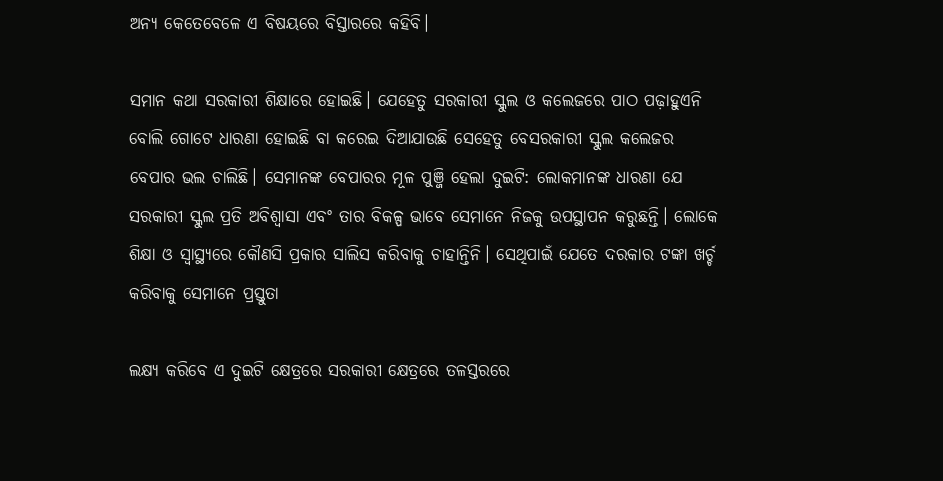ଅନ୍ୟ କେତେବେଳେ ଏ ବିଷୟରେ ବିସ୍ତାରରେ କହିବି।

ସମାନ କଥା ସରକାରୀ ଶିକ୍ଷାରେ ହୋଇଛି। ଯେହେତୁ ସରକାରୀ ସ୍କୁଲ ଓ କଲେଜରେ ପାଠ ପଢ଼ାହୁଏନି ବୋଲି ଗୋଟେ ଧାରଣା ହୋଇଛି ବା କରେଇ ଦିଆଯାଉଛି ସେହେତୁ ବେସରକାରୀ ସ୍କୁଲ କଲେଜର ବେପାର ଭଲ ଚାଲିଛି। ସେମାନଙ୍କ ବେପାରର ମୂଳ ପୁଞ୍ଜି ହେଲା ଦୁଇଟି: ଲୋକମାନଙ୍କ ଧାରଣା ଯେ ସରକାରୀ ସ୍କୁଲ ପ୍ରତି ଅବିଶ୍ୱାସା ଏବଂ ତାର ବିକଳ୍ପ ଭାବେ ସେମାନେ ନିଜକୁ ଉପସ୍ଥାପନ କରୁଛନ୍ତି। ଲୋକେ ଶିକ୍ଷା ଓ ସ୍ୱାସ୍ଥ୍ୟରେ କୌଣସି ପ୍ରକାର ସାଲିସ କରିବାକୁ ଚାହାନ୍ତିନି। ସେଥିପାଇଁ ଯେତେ ଦରକାର ଟଙ୍କା ଖର୍ଚ୍ଚ କରିବାକୁ ସେମାନେ ପ୍ରସ୍ତୁତା

ଲକ୍ଷ୍ୟ କରିବେ ଏ ଦୁଇଟି କ୍ଷେତ୍ରରେ ସରକାରୀ କ୍ଷେତ୍ରରେ ତଳସ୍ତରରେ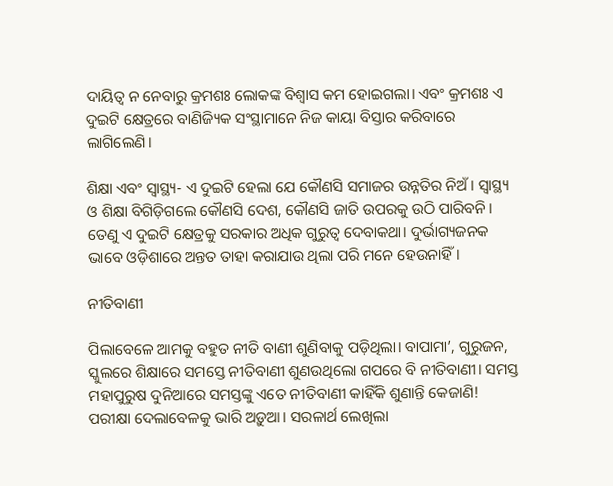ଦାୟିତ୍ୱ ନ ନେବାରୁ କ୍ରମଶଃ ଲୋକଙ୍କ ବିଶ୍ୱାସ କମ ହୋଇଗଲା। ଏବଂ କ୍ରମଶଃ ଏ ଦୁଇଟି କ୍ଷେତ୍ରରେ ବାଣିଜ୍ୟିକ ସଂସ୍ଥାମାନେ ନିଜ କାୟା ବିସ୍ତାର କରିବାରେ ଲାଗିଲେଣି।

ଶିକ୍ଷା ଏବଂ ସ୍ୱାସ୍ଥ୍ୟ- ଏ ଦୁଇଟି ହେଲା ଯେ କୌଣସି ସମାଜର ଉନ୍ନତିର ନିଅଁ। ସ୍ୱାସ୍ଥ୍ୟ ଓ ଶିକ୍ଷା ବିଗିଡ଼ିଗଲେ କୌଣସି ଦେଶ, କୌଣସି ଜାତି ଉପରକୁ ଉଠି ପାରିବନି। ତେଣୁ ଏ ଦୁଇଟି କ୍ଷେତ୍ରକୁ ସରକାର ଅଧିକ ଗୁରୁତ୍ୱ ଦେବାକଥା। ଦୁର୍ଭାଗ୍ୟଜନକ ଭାବେ ଓଡ଼ିଶାରେ ଅନ୍ତତ ତାହା କରାଯାଉ ଥିଲା ପରି ମନେ ହେଉନାହିଁ।

ନୀତିବାଣୀ

ପିଲାବେଳେ ଆମକୁ ବହୁତ ନୀତି ବାଣୀ ଶୁଣିବାକୁ ପଡ଼ିଥିଲା। ବାପାମା’, ଗୁରୁଜନ, ସ୍କୁଲରେ ଶିକ୍ଷାରେ ସମସ୍ତେ ନୀତିବାଣୀ ଶୁଣଉଥିଲୋ ଗପରେ ବି ନୀତିବାଣୀ। ସମସ୍ତ ମହାପୁରୁଷ ଦୁନିଆରେ ସମସ୍ତଙ୍କୁ ଏତେ ନୀତିବାଣୀ କାହିଁକି ଶୁଣାନ୍ତି କେଜାଣି! ପରୀକ୍ଷା ଦେଲାବେଳକୁ ଭାରି ଅଡ଼ୁଆ। ସରଳାର୍ଥ ଲେଖିଲା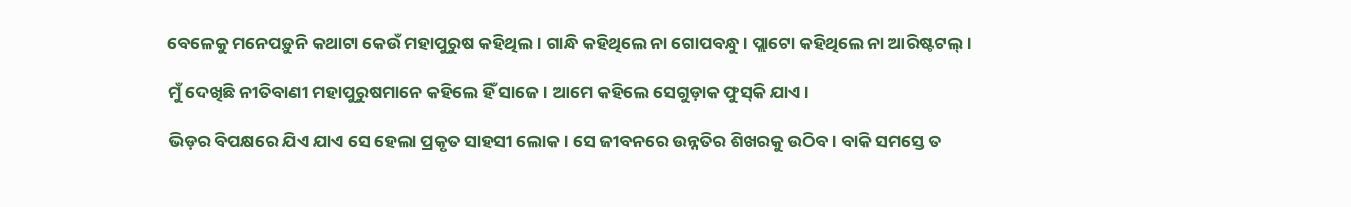ବେଳେକୁ ମନେପଡ଼ୁନି କଥାଟା କେଉଁ ମହାପୁରୁଷ କହିଥିଲ। ଗାନ୍ଧି କହିଥିଲେ ନା ଗୋପବନ୍ଧୁ। ପ୍ଲାଟୋ କହିଥିଲେ ନା ଆରିଷ୍ଟଟଲ୍।

ମୁଁ ଦେଖିଛି ନୀତିବାଣୀ ମହାପୁରୁଷମାନେ କହିଲେ ହିଁ ସାଜେ। ଆମେ କହିଲେ ସେଗୁଡ଼ାକ ଫୁସ୍‌କି ଯାଏ।

ଭିଡ଼ର ବିପକ୍ଷରେ ଯିଏ ଯାଏ ସେ ହେଲା ପ୍ରକୃତ ସାହସୀ ଲୋକ। ସେ ଜୀବନରେ ଉନ୍ନତିର ଶିଖରକୁ ଉଠିବ। ବାକି ସମସ୍ତେ ତ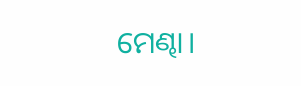ମେଣ୍ଢା।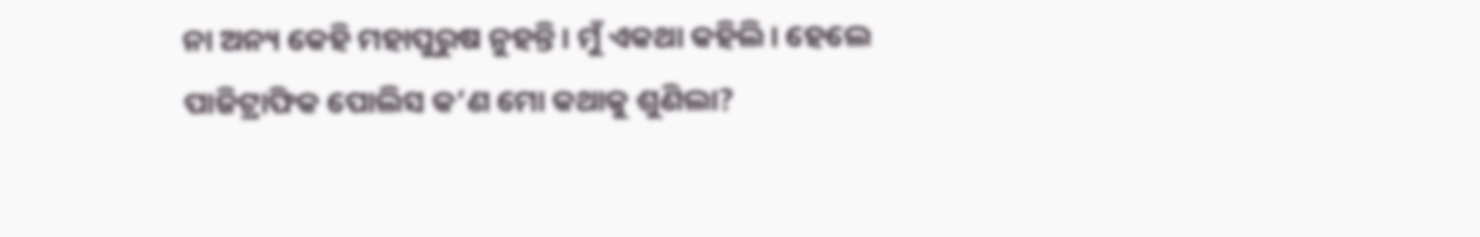ନା ଅନ୍ୟ କେହି ମହାପୁରୁଷ ନୁହନ୍ତି। ମୁଁ ଏକଥା କହିଲି। ହେଲେ ପାଜିଟ୍ରାଫିକ ପୋଲିସ କ’ଣ ମୋ କଥାକୁ ଶୁଣିଲା?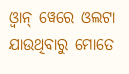ଓ୍ୱାନ୍ ୱେରେ ଓଲଟା ଯାଉଥିବାରୁ ମୋତେ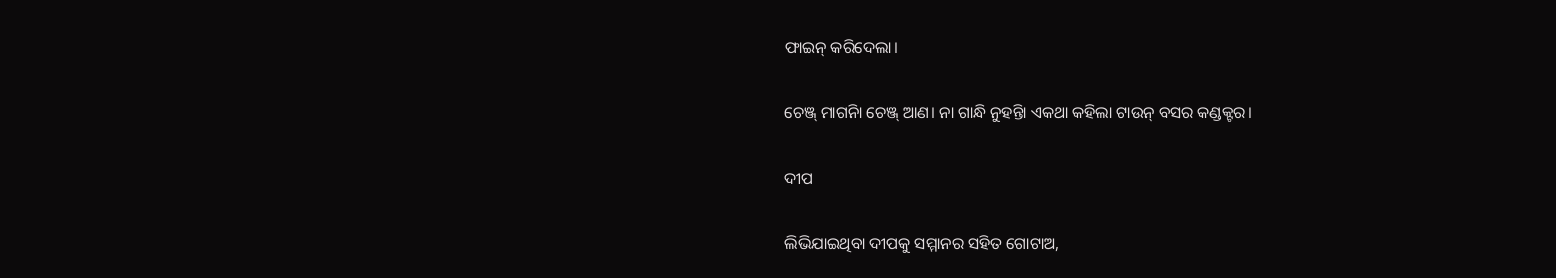ଫାଇନ୍ କରିଦେଲା।

ଚେଞ୍ଜ୍ ମାଗନିା ଚେଞ୍ଜ୍ ଆଣ। ନା ଗାନ୍ଧି ନୁହନ୍ତିା ଏକଥା କହିଲା ଟାଉନ୍ ବସର କଣ୍ଡକ୍ଟର।

ଦୀପ

ଲିଭିଯାଇଥିବା ଦୀପକୁ ସମ୍ମାନର ସହିତ ଗୋଟାଅ,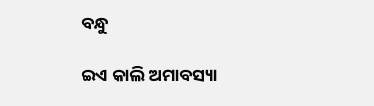ବନ୍ଧୁ

ଇଏ କାଲି ଅମାବସ୍ୟା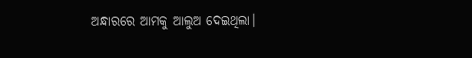ଅନ୍ଧାରରେ ଆମକୁ ଆଲୁଅ ଦେଇଥିଲା।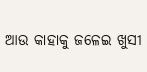ଆଉ କାହାକୁ ଜଳେଇ ଖୁସୀ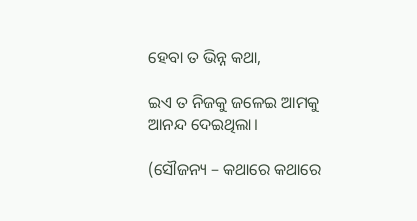ହେବା ତ ଭିନ୍ନ କଥା,

ଇଏ ତ ନିଜକୁ ଜଳେଇ ଆମକୁ ଆନନ୍ଦ ଦେଇଥିଲା।

(ସୌଜନ୍ୟ – କଥାରେ କଥାରେ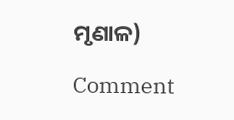ମୃଣାଳ)

Comment